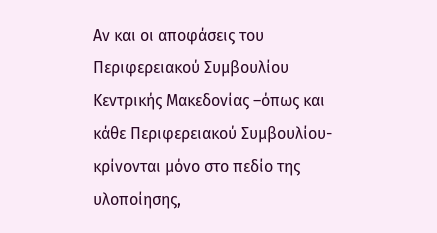Αν και οι αποφάσεις του Περιφερειακού Συμβουλίου Κεντρικής Μακεδονίας –όπως και κάθε Περιφερειακού Συμβουλίου- κρίνονται μόνο στο πεδίο της υλοποίησης,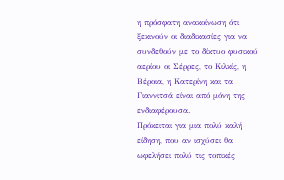η πρόσφατη ανακοίνωση ότι ξεκινούν οι διαδικασίες για να συνδεθούν με το δίκτυο φυσικού αερίου οι Σέρρες, το Κιλκίς, η Βέροια, η Κατερίνη και τα Γιαννιτσά είναι από μόνη της ενδιαφέρουσα.
Πρόκειται για μια πολύ καλή είδηση, που αν ισχύσει θα ωφελήσει πολύ τις τοπικές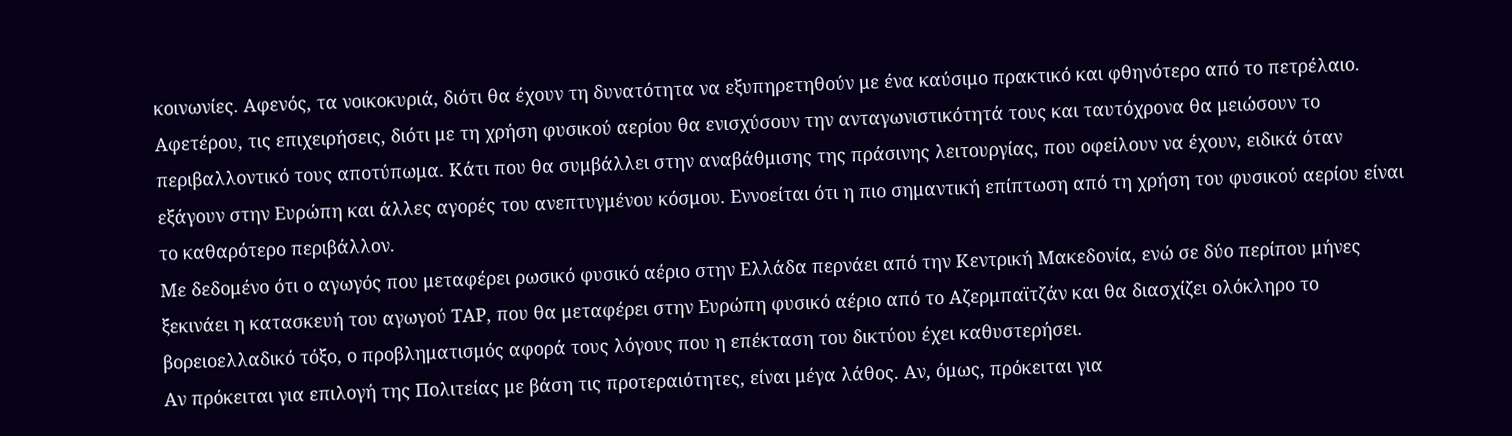κοινωνίες. Αφενός, τα νοικοκυριά, διότι θα έχουν τη δυνατότητα να εξυπηρετηθούν με ένα καύσιμο πρακτικό και φθηνότερο από το πετρέλαιο. Αφετέρου, τις επιχειρήσεις, διότι με τη χρήση φυσικού αερίου θα ενισχύσουν την ανταγωνιστικότητά τους και ταυτόχρονα θα μειώσουν το περιβαλλοντικό τους αποτύπωμα. Κάτι που θα συμβάλλει στην αναβάθμισης της πράσινης λειτουργίας, που οφείλουν να έχουν, ειδικά όταν εξάγουν στην Ευρώπη και άλλες αγορές του ανεπτυγμένου κόσμου. Εννοείται ότι η πιο σημαντική επίπτωση από τη χρήση του φυσικού αερίου είναι το καθαρότερο περιβάλλον.
Με δεδομένο ότι ο αγωγός που μεταφέρει ρωσικό φυσικό αέριο στην Ελλάδα περνάει από την Κεντρική Μακεδονία, ενώ σε δύο περίπου μήνες ξεκινάει η κατασκευή του αγωγού ΤΑΡ, που θα μεταφέρει στην Ευρώπη φυσικό αέριο από το Αζερμπαϊτζάν και θα διασχίζει ολόκληρο το βορειοελλαδικό τόξο, ο προβληματισμός αφορά τους λόγους που η επέκταση του δικτύου έχει καθυστερήσει.
Αν πρόκειται για επιλογή της Πολιτείας με βάση τις προτεραιότητες, είναι μέγα λάθος. Αν, όμως, πρόκειται για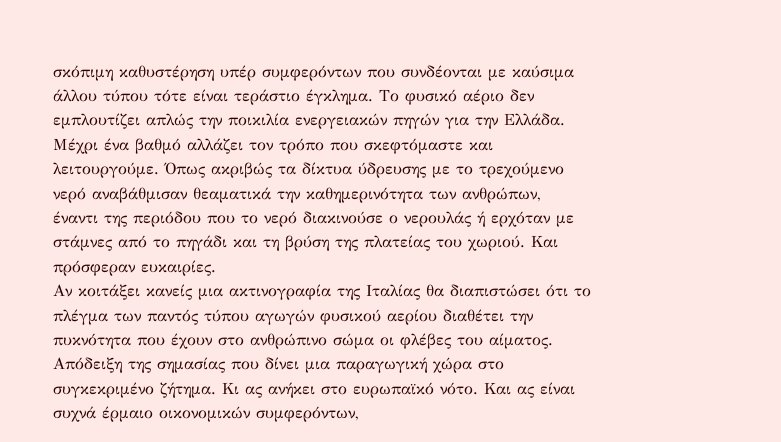σκόπιμη καθυστέρηση υπέρ συμφερόντων που συνδέονται με καύσιμα άλλου τύπου τότε είναι τεράστιο έγκλημα. Το φυσικό αέριο δεν εμπλουτίζει απλώς την ποικιλία ενεργειακών πηγών για την Ελλάδα. Μέχρι ένα βαθμό αλλάζει τον τρόπο που σκεφτόμαστε και λειτουργούμε. Όπως ακριβώς τα δίκτυα ύδρευσης με το τρεχούμενο νερό αναβάθμισαν θεαματικά την καθημερινότητα των ανθρώπων, έναντι της περιόδου που το νερό διακινούσε ο νερουλάς ή ερχόταν με στάμνες από το πηγάδι και τη βρύση της πλατείας του χωριού. Και πρόσφεραν ευκαιρίες.
Αν κοιτάξει κανείς μια ακτινογραφία της Ιταλίας θα διαπιστώσει ότι το πλέγμα των παντός τύπου αγωγών φυσικού αερίου διαθέτει την πυκνότητα που έχουν στο ανθρώπινο σώμα οι φλέβες του αίματος. Απόδειξη της σημασίας που δίνει μια παραγωγική χώρα στο συγκεκριμένο ζήτημα. Κι ας ανήκει στο ευρωπαϊκό νότο. Και ας είναι συχνά έρμαιο οικονομικών συμφερόντων,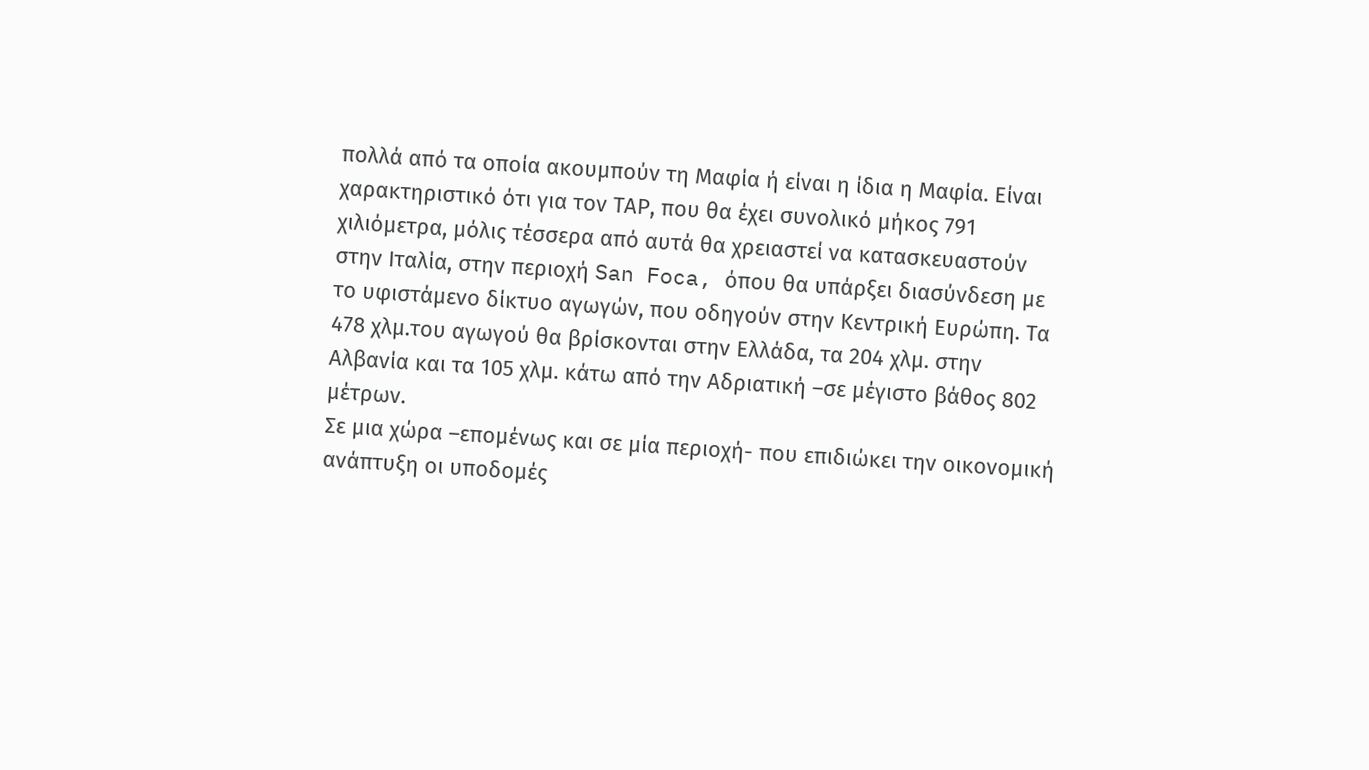πολλά από τα οποία ακουμπούν τη Μαφία ή είναι η ίδια η Μαφία. Είναι χαρακτηριστικό ότι για τον ΤΑΡ, που θα έχει συνολικό μήκος 791 χιλιόμετρα, μόλις τέσσερα από αυτά θα χρειαστεί να κατασκευαστούν στην Ιταλία, στην περιοχή San Foca, όπου θα υπάρξει διασύνδεση με το υφιστάμενο δίκτυο αγωγών, που οδηγούν στην Κεντρική Ευρώπη. Τα 478 χλμ.του αγωγού θα βρίσκονται στην Ελλάδα, τα 204 χλμ. στην Αλβανία και τα 105 χλμ. κάτω από την Αδριατική –σε μέγιστο βάθος 802 μέτρων.
Σε μια χώρα –επομένως και σε μία περιοχή- που επιδιώκει την οικονομική ανάπτυξη οι υποδομές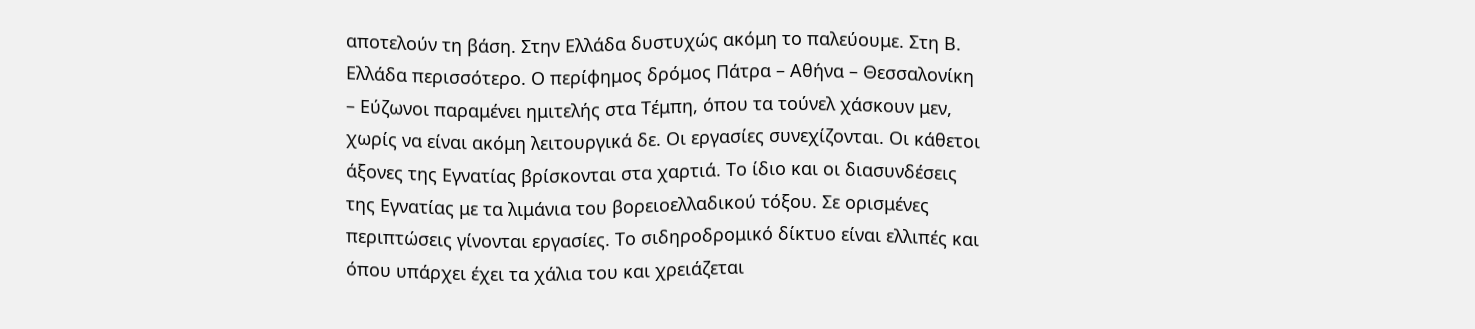αποτελούν τη βάση. Στην Ελλάδα δυστυχώς ακόμη το παλεύουμε. Στη Β. Ελλάδα περισσότερο. Ο περίφημος δρόμος Πάτρα – Αθήνα – Θεσσαλονίκη – Εύζωνοι παραμένει ημιτελής στα Τέμπη, όπου τα τούνελ χάσκουν μεν, χωρίς να είναι ακόμη λειτουργικά δε. Οι εργασίες συνεχίζονται. Οι κάθετοι άξονες της Εγνατίας βρίσκονται στα χαρτιά. Το ίδιο και οι διασυνδέσεις της Εγνατίας με τα λιμάνια του βορειοελλαδικού τόξου. Σε ορισμένες περιπτώσεις γίνονται εργασίες. Το σιδηροδρομικό δίκτυο είναι ελλιπές και όπου υπάρχει έχει τα χάλια του και χρειάζεται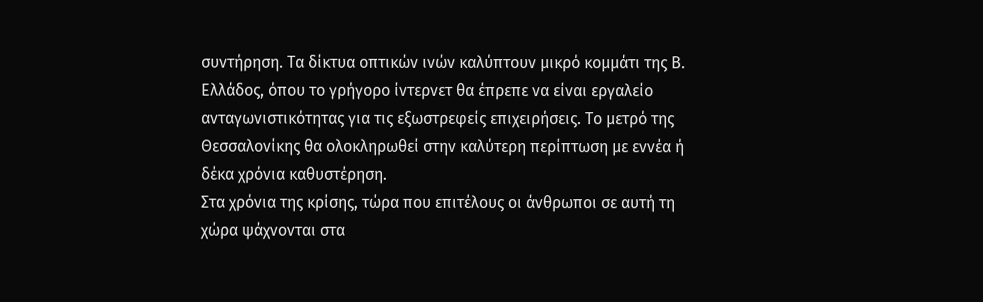συντήρηση. Τα δίκτυα οπτικών ινών καλύπτουν μικρό κομμάτι της Β. Ελλάδος, όπου το γρήγορο ίντερνετ θα έπρεπε να είναι εργαλείο ανταγωνιστικότητας για τις εξωστρεφείς επιχειρήσεις. Το μετρό της Θεσσαλονίκης θα ολοκληρωθεί στην καλύτερη περίπτωση με εννέα ή δέκα χρόνια καθυστέρηση.
Στα χρόνια της κρίσης, τώρα που επιτέλους οι άνθρωποι σε αυτή τη χώρα ψάχνονται στα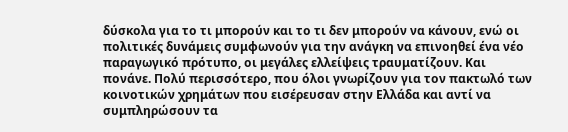δύσκολα για το τι μπορούν και το τι δεν μπορούν να κάνουν, ενώ οι πολιτικές δυνάμεις συμφωνούν για την ανάγκη να επινοηθεί ένα νέο παραγωγικό πρότυπο, οι μεγάλες ελλείψεις τραυματίζουν. Και πονάνε. Πολύ περισσότερο, που όλοι γνωρίζουν για τον πακτωλό των κοινοτικών χρημάτων που εισέρευσαν στην Ελλάδα και αντί να συμπληρώσουν τα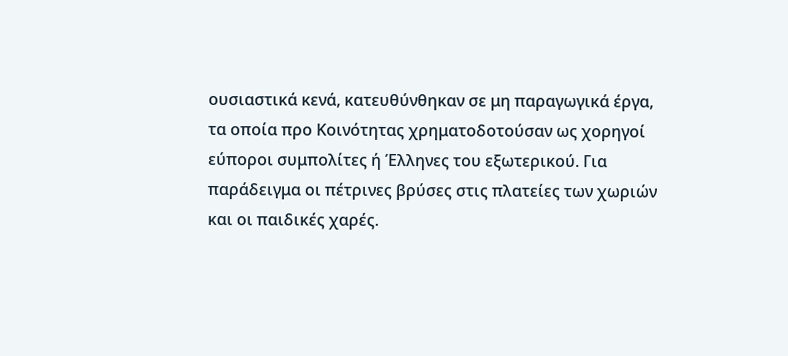ουσιαστικά κενά, κατευθύνθηκαν σε μη παραγωγικά έργα, τα οποία προ Κοινότητας χρηματοδοτούσαν ως χορηγοί εύποροι συμπολίτες ή Έλληνες του εξωτερικού. Για παράδειγμα οι πέτρινες βρύσες στις πλατείες των χωριών και οι παιδικές χαρές.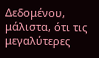Δεδομένου, μάλιστα, ότι τις μεγαλύτερες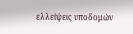ελλείψεις υποδομών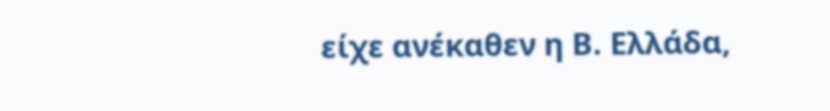είχε ανέκαθεν η Β. Ελλάδα,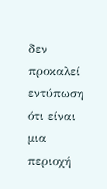δεν προκαλεί εντύπωση ότι είναι μια περιοχή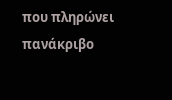που πληρώνει πανάκριβο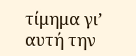τίμημα γι’ αυτή την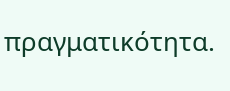πραγματικότητα.